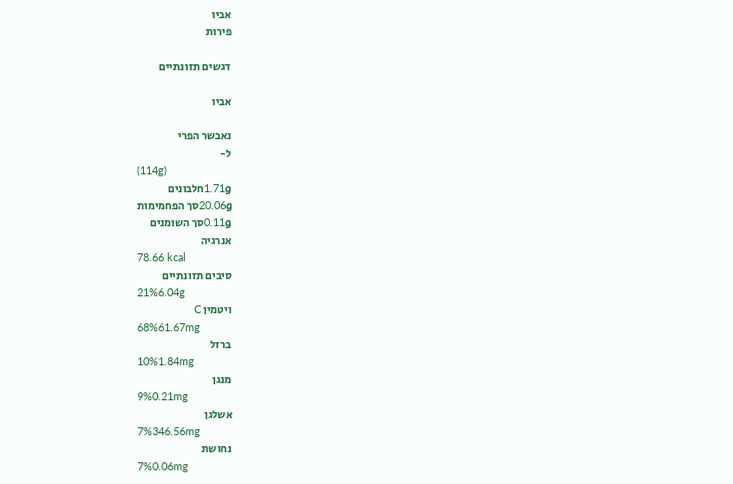אביו
פירות

דגשים תזונתיים

אביו

נאבשר הפרי
ל-
(114g)
1.71gחלבונים
20.06gסך הפחמימות
0.11gסך השומנים
אנרגיה
78.66 kcal
סיבים תזונתיים
21%6.04g
ויטמין C
68%61.67mg
ברזל
10%1.84mg
מנגן
9%0.21mg
אשלגן
7%346.56mg
נחושת
7%0.06mg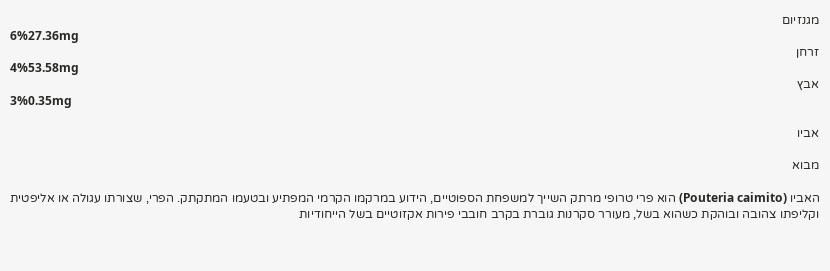מגנזיום
6%27.36mg
זרחן
4%53.58mg
אבץ
3%0.35mg

אביו

מבוא

האביו (Pouteria caimito) הוא פרי טרופי מרתק השייך למשפחת הספוטיים, הידוע במרקמו הקרמי המפתיע ובטעמו המתקתק. הפרי, שצורתו עגולה או אליפטית וקליפתו צהובה ובוהקת כשהוא בשל, מעורר סקרנות גוברת בקרב חובבי פירות אקזוטיים בשל הייחודיות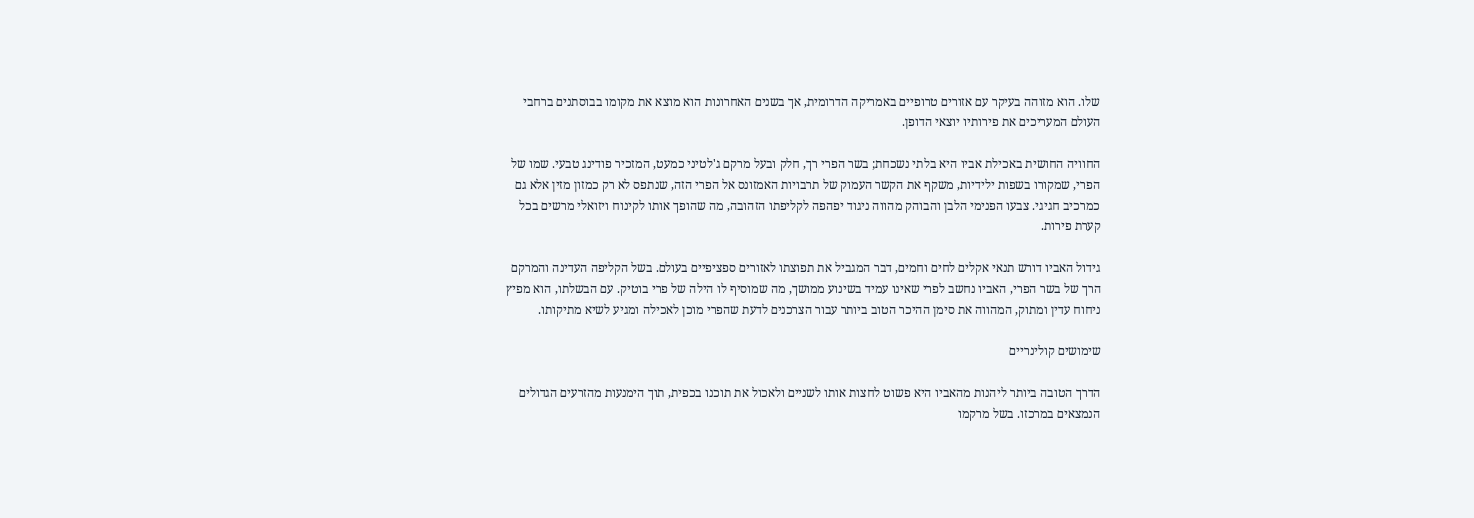שלו. הוא מזוהה בעיקר עם אזורים טרופיים באמריקה הדרומית, אך בשנים האחרונות הוא מוצא את מקומו בבוסתנים ברחבי העולם המעריכים את פירותיו יוצאי הדופן.

החוויה החושית באכילת אביו היא בלתי נשכחת; בשר הפרי רך, חלק ובעל מרקם ג'לטיני כמעט, המזכיר פודינג טבעי. שמו של הפרי, שמקורו בשפות ילידיות, משקף את הקשר העמוק של תרבויות האמזונס אל הפרי הזה, שנתפס לא רק כמזון מזין אלא גם כמרכיב חגיגי. צבעו הפנימי הלבן והבוהק מהווה ניגוד יפהפה לקליפתו הזהובה, מה שהופך אותו לקינוח ויזואלי מרשים בכל קערת פירות.

גידול האביו דורש תנאי אקלים לחים וחמים, דבר המגביל את תפוצתו לאזורים ספציפיים בעולם. בשל הקליפה העדינה והמרקם הרך של בשר הפרי, האביו נחשב לפרי שאינו עמיד בשינוע ממושך, מה שמוסיף לו הילה של פרי בוטיק. עם הבשלתו, הוא מפיץ ניחוח עדין ומתוק, המהווה את סימן ההיכר הטוב ביותר עבור הצרכנים לדעת שהפרי מוכן לאכילה ומגיע לשיא מתיקותו.

שימושים קולינריים

הדרך הטובה ביותר ליהנות מהאביו היא פשוט לחצות אותו לשניים ולאכול את תוכנו בכפית, תוך הימנעות מהזרעים הגדולים הנמצאים במרכזו. בשל מרקמו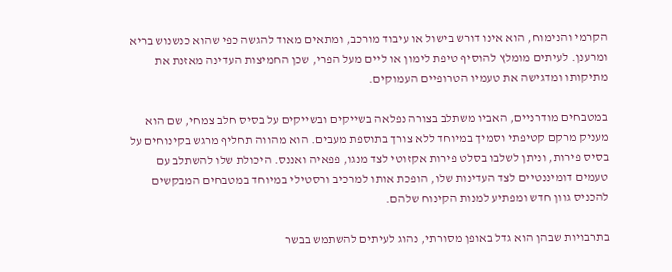הקרמי והנימוח, הוא אינו דורש בישול או עיבוד מורכב, ומתאים מאוד להגשה כפי שהוא כנשנוש בריא ומרענן. לעיתים מומלץ להוסיף טיפת לימון או ליים מעל הפרי, שכן החמיצות העדינה מאזנת את מתיקותו ומדגישה את טעמיו הטרופיים העמוקים.

במטבחים מודרניים, האביו משתלב בצורה נפלאה בשייקים ובשייקים על בסיס חלב צמחי, שם הוא מעניק מרקם קטיפתי וסמיך במיוחד ללא צורך בתוספת מעבים. הוא מהווה תחליף מרגש בקינוחים על בסיס פירות, וניתן לשלבו בסלט פירות אקזוטי לצד מנגו, פפאיה ואננס. היכולת שלו להשתלב עם טעמים דומיננטיים לצד העדינות שלו, הופכת אותו למרכיב ורסטילי במיוחד במטבחים המבקשים להכניס גוון חדש ומפתיע למנות הקינוח שלהם.

בתרבויות שבהן הוא גדל באופן מסורתי, נהוג לעיתים להשתמש בבשר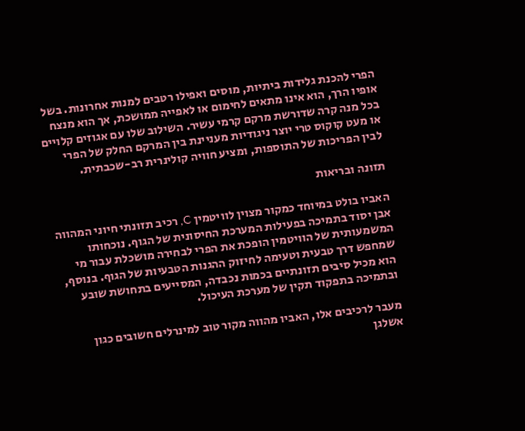הפרי להכנת גלידות ביתיות, מוסים ואפילו רטבים למנות אחרונות. בשל אופיו הרך, הוא אינו מתאים לחימום או לאפייה ממושכת, אך הוא מנצח בכל מנה קרה שדורשת מרקם קרמי עשיר. השילוב שלו עם אגוזים קלויים או מעט קוקוס טרי יוצר ניגודיות מעניינת בין המרקם החלק של הפרי לבין הפריכות של התוספות, ומציע חוויה קולינרית רב-שכבתית.

תזונה ובריאות

האביו בולט במיוחד כמקור מצוין לוויטמין C, רכיב תזונתי חיוני המהווה אבן יסוד בתמיכה בפעילות המערכת החיסונית של הגוף. נוכחותו המשמעותית של הוויטמין הופכת את הפרי לבחירה מושכלת עבור מי שמחפש דרך טבעית וטעימה לחיזוק ההגנות הטבעיות של הגוף. בנוסף, הוא מכיל סיבים תזונתיים בכמות נכבדה, המסייעים בתחושת שובע ובתמיכה בתפקוד תקין של מערכת העיכול.

מעבר לרכיבים אלו, האביו מהווה מקור טוב למינרלים חשובים כגון אשלגן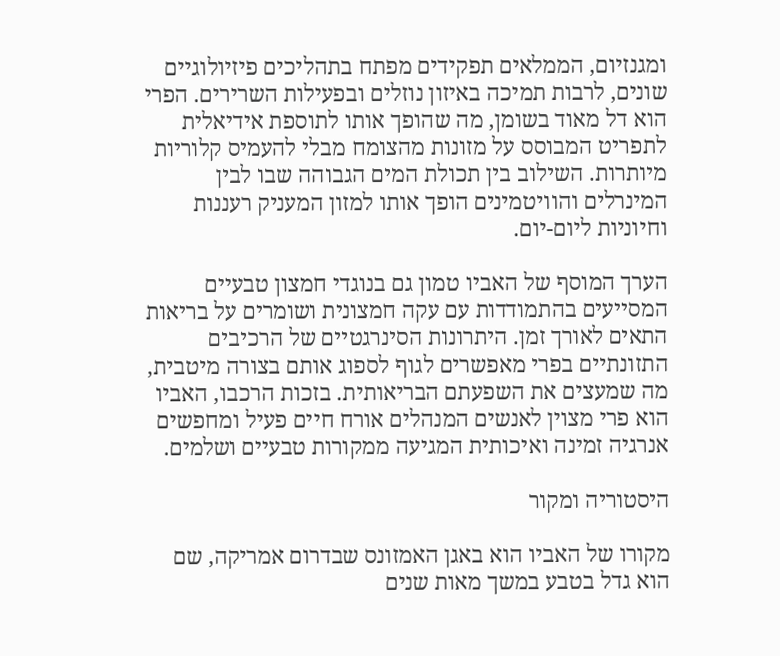ומגנזיום, הממלאים תפקידים מפתח בתהליכים פיזיולוגיים שונים, לרבות תמיכה באיזון נוזלים ובפעילות השרירים. הפרי הוא דל מאוד בשומן, מה שהופך אותו לתוספת אידיאלית לתפריט המבוסס על מזונות מהצומח מבלי להעמיס קלוריות מיותרות. השילוב בין תכולת המים הגבוהה שבו לבין המינרלים והוויטמינים הופך אותו למזון המעניק רעננות וחיוניות ליום-יום.

הערך המוסף של האביו טמון גם בנוגדי חמצון טבעיים המסייעים בהתמודדות עם עקה חמצונית ושומרים על בריאות התאים לאורך זמן. היתרונות הסינרגטיים של הרכיבים התזונתיים בפרי מאפשרים לגוף לספוג אותם בצורה מיטבית, מה שמעצים את השפעתם הבריאותית. בזכות הרכבו, האביו הוא פרי מצוין לאנשים המנהלים אורח חיים פעיל ומחפשים אנרגיה זמינה ואיכותית המגיעה ממקורות טבעיים ושלמים.

היסטוריה ומקור

מקורו של האביו הוא באגן האמזונס שבדרום אמריקה, שם הוא גדל בטבע במשך מאות שנים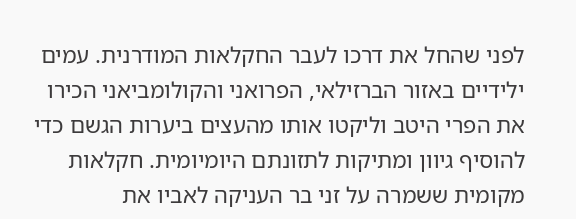לפני שהחל את דרכו לעבר החקלאות המודרנית. עמים ילידיים באזור הברזילאי, הפרואני והקולומביאני הכירו את הפרי היטב וליקטו אותו מהעצים ביערות הגשם כדי להוסיף גיוון ומתיקות לתזונתם היומיומית. חקלאות מקומית ששמרה על זני בר העניקה לאביו את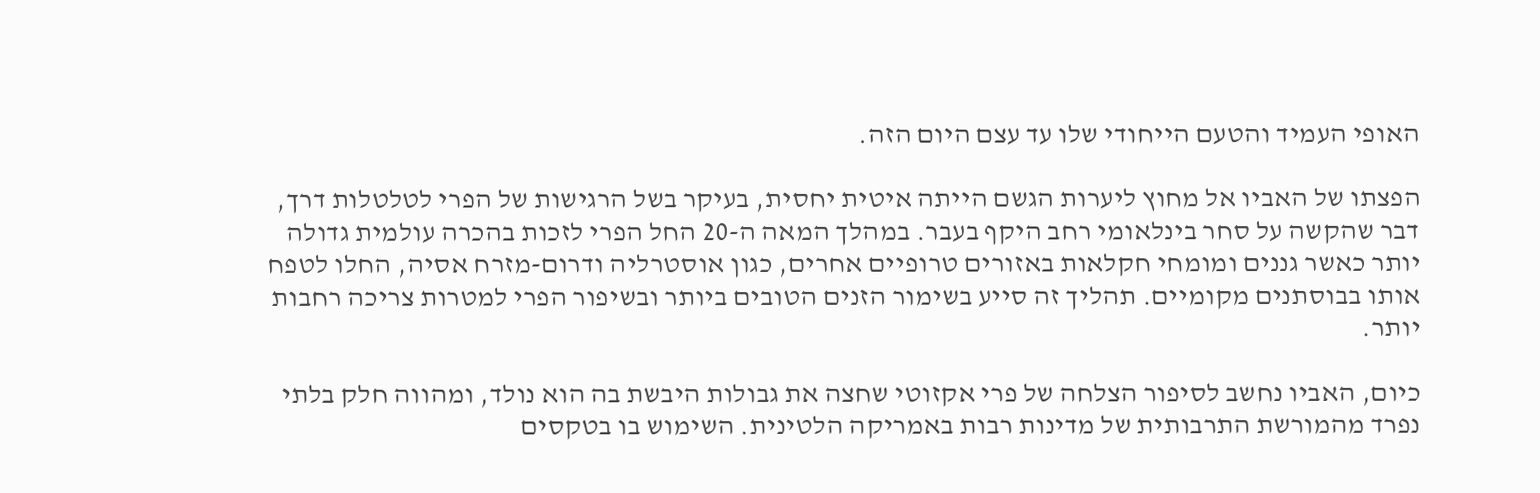האופי העמיד והטעם הייחודי שלו עד עצם היום הזה.

הפצתו של האביו אל מחוץ ליערות הגשם הייתה איטית יחסית, בעיקר בשל הרגישות של הפרי לטלטלות דרך, דבר שהקשה על סחר בינלאומי רחב היקף בעבר. במהלך המאה ה-20 החל הפרי לזכות בהכרה עולמית גדולה יותר כאשר גננים ומומחי חקלאות באזורים טרופיים אחרים, כגון אוסטרליה ודרום-מזרח אסיה, החלו לטפח אותו בבוסתנים מקומיים. תהליך זה סייע בשימור הזנים הטובים ביותר ובשיפור הפרי למטרות צריכה רחבות יותר.

כיום, האביו נחשב לסיפור הצלחה של פרי אקזוטי שחצה את גבולות היבשת בה הוא נולד, ומהווה חלק בלתי נפרד מהמורשת התרבותית של מדינות רבות באמריקה הלטינית. השימוש בו בטקסים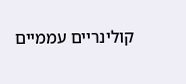קולינריים עממיים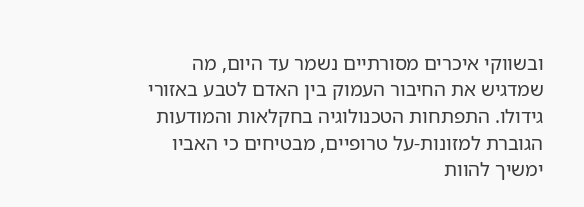ובשווקי איכרים מסורתיים נשמר עד היום, מה שמדגיש את החיבור העמוק בין האדם לטבע באזורי גידולו. התפתחות הטכנולוגיה בחקלאות והמודעות הגוברת למזונות-על טרופיים, מבטיחים כי האביו ימשיך להוות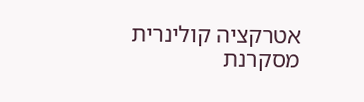אטרקציה קולינרית מסקרנת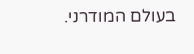בעולם המודרני.